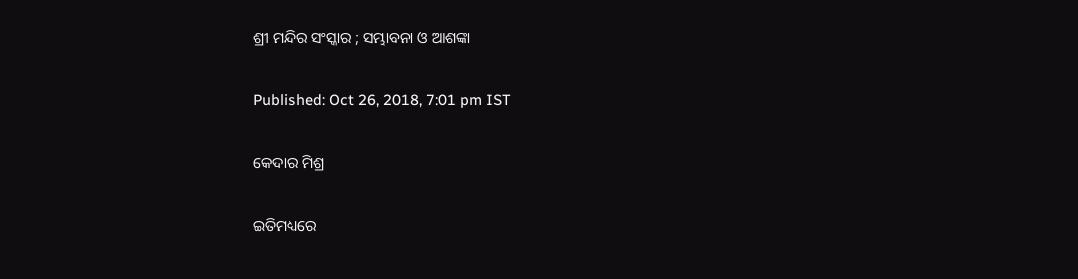ଶ୍ରୀ ମନ୍ଦିର ସଂସ୍କାର ; ସମ୍ଭାବନା ଓ ଆଶଙ୍କା

Published: Oct 26, 2018, 7:01 pm IST

କେଦାର ମିଶ୍ର

ଇତିମଧ୍ୟରେ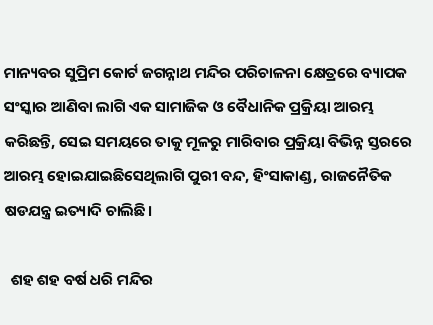ମାନ୍ୟବର ସୁପ୍ରିମ କୋର୍ଟ ଜଗନ୍ନାଥ ମନ୍ଦିର ପରିଚାଳନା କ୍ଷେତ୍ରରେ ବ୍ୟାପକ ସଂସ୍କାର ଆଣିବା ଲାଗି ଏକ ସାମାଜିକ ଓ ବୈଧାନିକ ପ୍ରକ୍ରିୟା ଆରମ୍ଭ କରିଛନ୍ତି, ସେଇ ସମୟରେ ତାକୁ ମୂଳରୁ ମାରିବାର ପ୍ରକ୍ରିୟା ବିଭିନ୍ନ ସ୍ତରରେ ଆରମ୍ଭ ହୋଇଯାଇଛିସେଥିଲାଗି ପୁରୀ ବନ୍ଦ, ହିଂସାକାଣ୍ଡ, ରାଜନୈତିକ ଷଡଯନ୍ତ୍ର ଇତ୍ୟାଦି ଚାଲିଛି।

  ଶହ ଶହ ବର୍ଷ ଧରି ମନ୍ଦିର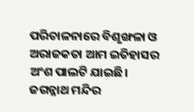ପରିଚାଳନାରେ ବିଶୃଙ୍ଖଳା ଓ ଅରାଜକତା ଆମ ଇତିହାସର ଅଂଶ ପାଲଟି ଯାଇଛି। ଜଗନ୍ନାଥ ମନ୍ଦିର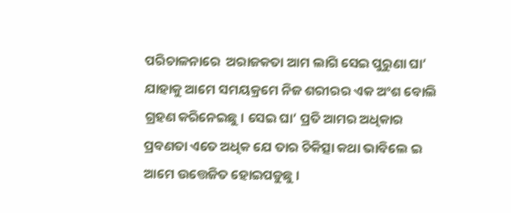ପରିଚାଳନାରେ  ଅରାଜକତା ଆମ ଲାଗି ସେଇ ପୁରୁଣା ଘା’ ଯାହାକୁ ଆମେ ସମୟକ୍ରମେ ନିଜ ଶରୀରର ଏକ ଅଂଶ ବୋଲି ଗ୍ରହଣ କରିନେଇଛୁ। ସେଇ ଘା’ ପ୍ରତି ଆମର ଅଧିକାର ପ୍ରବଣତା ଏତେ ଅଧିକ ଯେ ତାର ଚିକିତ୍ସା କଥା ଭାବିଲେ ଇ ଆମେ ଉତ୍ତେଜିତ ହୋଇପଡୁଛୁ।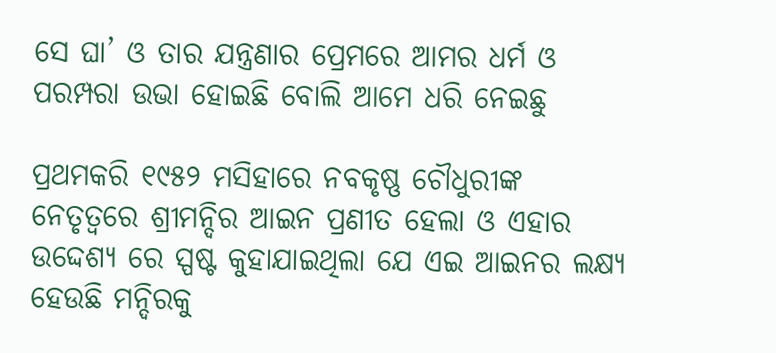ସେ ଘା’ ଓ ତାର ଯନ୍ତ୍ରଣାର ପ୍ରେମରେ ଆମର ଧର୍ମ ଓ ପରମ୍ପରା ଉଭା ହୋଇଛି ବୋଲି ଆମେ ଧରି ନେଇଛୁ

ପ୍ରଥମକରି ୧୯୫୨ ମସିହାରେ ନବକୃଷ୍ଣ ଚୌଧୁରୀଙ୍କ ନେତୃତ୍ବରେ ଶ୍ରୀମନ୍ଦିର ଆଇନ ପ୍ରଣୀତ ହେଲା ଓ ଏହାର ଉଦ୍ଦେଶ୍ୟ ରେ ସ୍ପଷ୍ଟ କୁହାଯାଇଥିଲା ଯେ ଏଇ ଆଇନର ଲକ୍ଷ୍ୟ ହେଉଛି ମନ୍ଦିରକୁ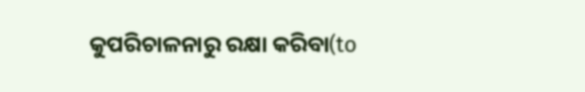କୁପରିଚାଳନାରୁ ରକ୍ଷା କରିବା(to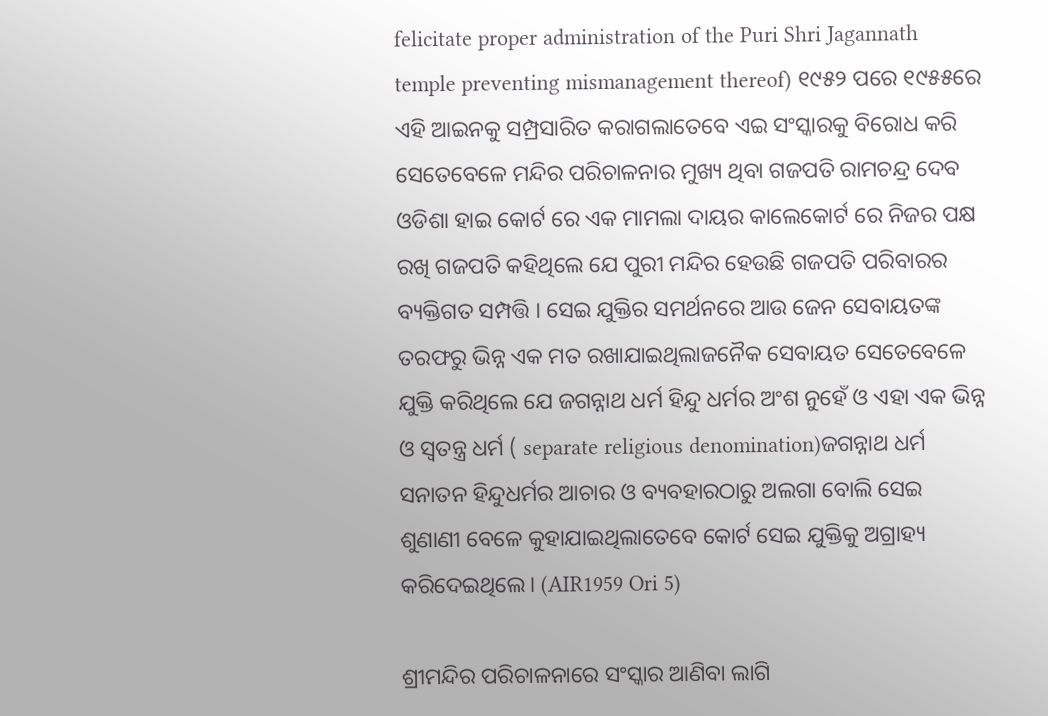felicitate proper administration of the Puri Shri Jagannath temple preventing mismanagement thereof) ୧୯୫୨ ପରେ ୧୯୫୫ରେ ଏହି ଆଇନକୁ ସମ୍ପ୍ରସାରିତ କରାଗଲାତେବେ ଏଇ ସଂସ୍କାରକୁ ବିରୋଧ କରି ସେତେବେଳେ ମନ୍ଦିର ପରିଚାଳନାର ମୁଖ୍ୟ ଥିବା ଗଜପତି ରାମଚନ୍ଦ୍ର ଦେବ ଓଡିଶା ହାଇ କୋର୍ଟ ରେ ଏକ ମାମଲା ଦାୟର କାଲେକୋର୍ଟ ରେ ନିଜର ପକ୍ଷ ରଖି ଗଜପତି କହିଥିଲେ ଯେ ପୁରୀ ମନ୍ଦିର ହେଉଛି ଗଜପତି ପରିବାରର ବ୍ୟକ୍ତିଗତ ସମ୍ପତ୍ତି । ସେଇ ଯୁକ୍ତିର ସମର୍ଥନରେ ଆଉ ଜେନ ସେବାୟତଙ୍କ ତରଫରୁ ଭିନ୍ନ ଏକ ମତ ରଖାଯାଇଥିଲାଜନୈକ ସେବାୟତ ସେତେବେଳେ ଯୁକ୍ତି କରିଥିଲେ ଯେ ଜଗନ୍ନାଥ ଧର୍ମ ହିନ୍ଦୁ ଧର୍ମର ଅଂଶ ନୁହେଁ ଓ ଏହା ଏକ ଭିନ୍ନ ଓ ସ୍ଵତନ୍ତ୍ର ଧର୍ମ ( separate religious denomination)ଜଗନ୍ନାଥ ଧର୍ମ ସନାତନ ହିନ୍ଦୁଧର୍ମର ଆଚାର ଓ ବ୍ୟବହାରଠାରୁ ଅଲଗା ବୋଲି ସେଇ ଶୁଣାଣୀ ବେଳେ କୁହାଯାଇଥିଲାତେବେ କୋର୍ଟ ସେଇ ଯୁକ୍ତିକୁ ଅଗ୍ରାହ୍ୟ କରିଦେଇଥିଲେ। (AIR1959 Ori 5)

ଶ୍ରୀମନ୍ଦିର ପରିଚାଳନାରେ ସଂସ୍କାର ଆଣିବା ଲାଗି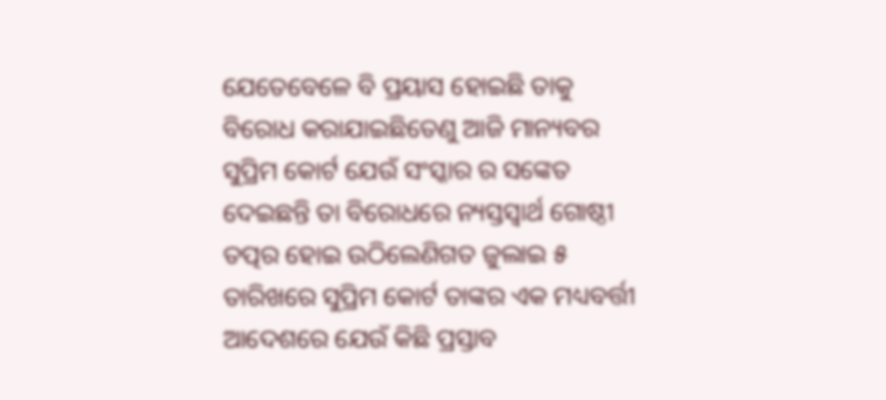ଯେତେବେଳେ ବି ପ୍ରୟାସ ହୋଇଛି ତାକୁ ବିରୋଧ କରାଯାଇଛିତେଣୁ ଆଜି ମାନ୍ୟବର ସୁପ୍ରିମ କୋର୍ଟ ଯେଉଁ ସଂସ୍କାର ର ସଙ୍କେତ ଦେଇଛନ୍ତି ତା ବିରୋଧରେ ନ୍ୟସ୍ତସ୍ଵାର୍ଥ ଗୋଷ୍ଠୀ ତତ୍ପର ହୋଇ ଉଠିଲେଣିଗତ ଜୁଲାଇ ୫ ତାରିଖରେ ସୁପ୍ରିମ କୋର୍ଟ ତାଙ୍କର ଏକ ମଧ୍ୟବର୍ତ୍ତୀ ଆଦେଶରେ ଯେଉଁ କିଛି ପ୍ରସ୍ତାବ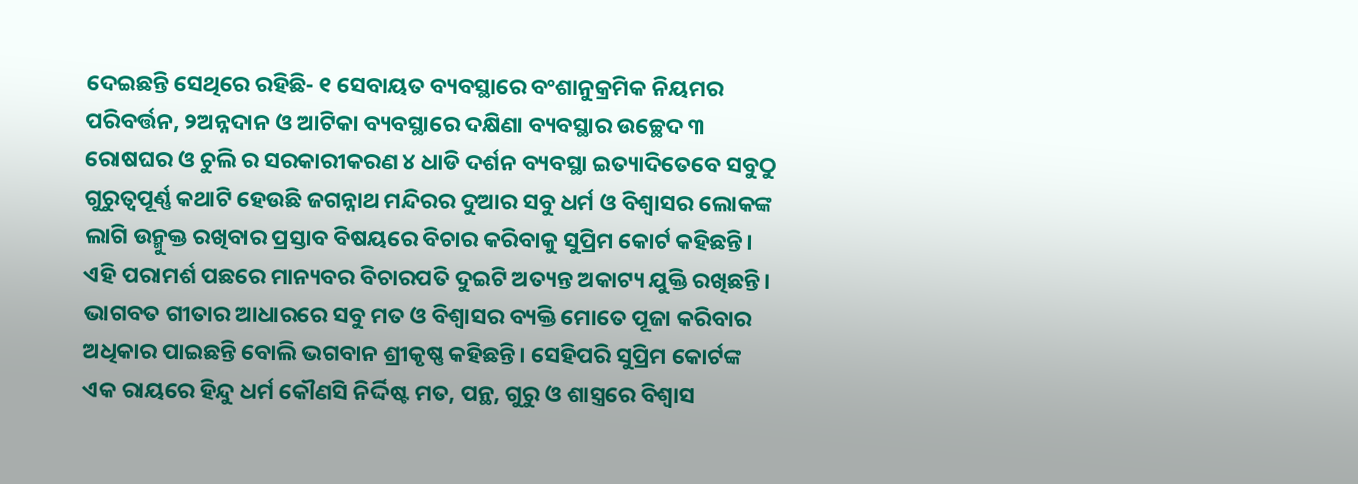ଦେଇଛନ୍ତି ସେଥିରେ ରହିଛି- ୧ ସେବାୟତ ବ୍ୟବସ୍ଥାରେ ବଂଶାନୁକ୍ରମିକ ନିୟମର ପରିବର୍ତ୍ତନ, ୨ଅନ୍ନଦାନ ଓ ଆଟିକା ବ୍ୟବସ୍ଥାରେ ଦକ୍ଷିଣା ବ୍ୟବସ୍ଥାର ଉଚ୍ଛେଦ ୩ ରୋଷଘର ଓ ଚୁଲି ର ସରକାରୀକରଣ ୪ ଧାଡି ଦର୍ଶନ ବ୍ୟବସ୍ଥା ଇତ୍ୟାଦିତେବେ ସବୁଠୁ ଗୁରୁତ୍ୱପୂର୍ଣ୍ଣ କଥାଟି ହେଉଛି ଜଗନ୍ନାଥ ମନ୍ଦିରର ଦୁଆର ସବୁ ଧର୍ମ ଓ ବିଶ୍ବାସର ଲୋକଙ୍କ ଲାଗି ଉନ୍ମୁକ୍ତ ରଖିବାର ପ୍ରସ୍ତାବ ବିଷୟରେ ବିଚାର କରିବାକୁ ସୁପ୍ରିମ କୋର୍ଟ କହିଛନ୍ତି। ଏହି ପରାମର୍ଶ ପଛରେ ମାନ୍ୟବର ବିଚାରପତି ଦୁଇଟି ଅତ୍ୟନ୍ତ ଅକାଟ୍ୟ ଯୁକ୍ତି ରଖିଛନ୍ତି। ଭାଗବତ ଗୀତାର ଆଧାରରେ ସବୁ ମତ ଓ ବିଶ୍ବାସର ବ୍ୟକ୍ତି ମୋତେ ପୂଜା କରିବାର ଅଧିକାର ପାଇଛନ୍ତି ବୋଲି ଭଗବାନ ଶ୍ରୀକୃଷ୍ଣ କହିଛନ୍ତି। ସେହିପରି ସୁପ୍ରିମ କୋର୍ଟଙ୍କ ଏକ ରାୟରେ ହିନ୍ଦୁ ଧର୍ମ କୌଣସି ନିର୍ଦ୍ଦିଷ୍ଟ ମତ, ପନ୍ଥ, ଗୁରୁ ଓ ଶାସ୍ତ୍ରରେ ବିଶ୍ଵାସ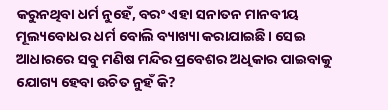କରୁନଥିବା ଧର୍ମ ନୁହେଁ, ବରଂ ଏହା ସନାତନ ମାନବୀୟ ମୂଲ୍ୟବୋଧର ଧର୍ମ ବୋଲି ବ୍ୟାଖ୍ୟା କରାଯାଇଛି। ସେଇ ଆଧାରରେ ସବୁ ମଣିଷ ମନ୍ଦିର ପ୍ରବେଶର ଅଧିକାର ପାଇବାକୁ ଯୋଗ୍ୟ ହେବା ଉଚିତ ନୁହଁ କି?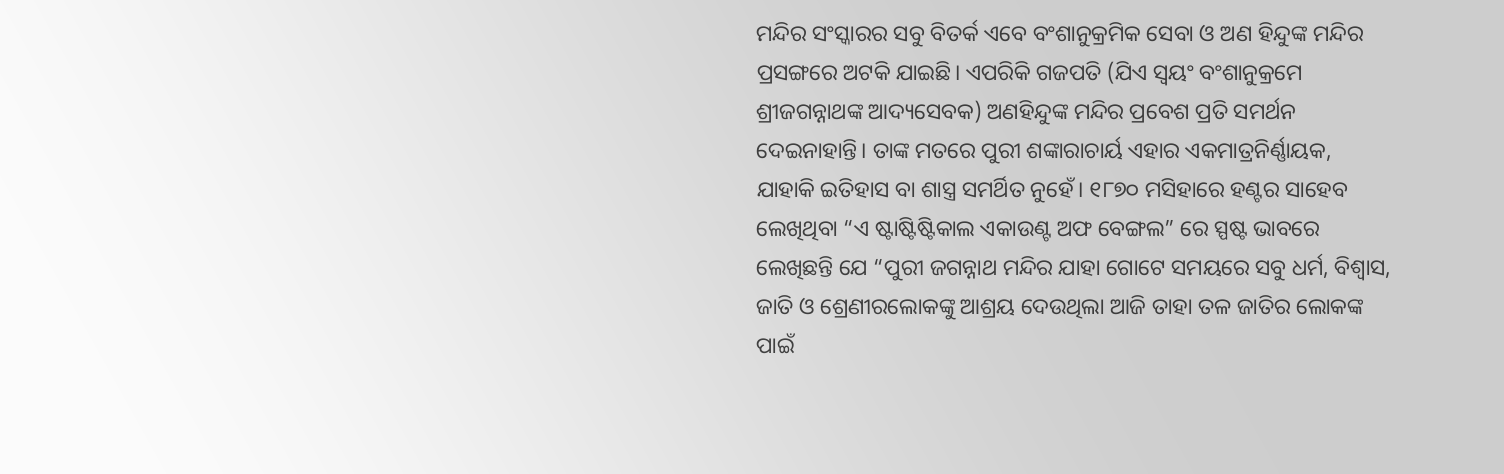ମନ୍ଦିର ସଂସ୍କାରର ସବୁ ବିତର୍କ ଏବେ ବଂଶାନୁକ୍ରମିକ ସେବା ଓ ଅଣ ହିନ୍ଦୁଙ୍କ ମନ୍ଦିର ପ୍ରସଙ୍ଗରେ ଅଟକି ଯାଇଛି। ଏପରିକି ଗଜପତି (ଯିଏ ସ୍ଵୟଂ ବଂଶାନୁକ୍ରମେ ଶ୍ରୀଜଗନ୍ନାଥଙ୍କ ଆଦ୍ୟସେବକ) ଅଣହିନ୍ଦୁଙ୍କ ମନ୍ଦିର ପ୍ରବେଶ ପ୍ରତି ସମର୍ଥନ ଦେଇନାହାନ୍ତି। ତାଙ୍କ ମତରେ ପୁରୀ ଶଙ୍କାରାଚାର୍ୟ ଏହାର ଏକମାତ୍ରନିର୍ଣ୍ଣାୟକ, ଯାହାକି ଇତିହାସ ବା ଶାସ୍ତ୍ର ସମର୍ଥିତ ନୁହେଁ। ୧୮୭୦ ମସିହାରେ ହଣ୍ଟର ସାହେବ ଲେଖିଥିବା “ଏ ଷ୍ଟାଷ୍ଟିଷ୍ଟିକାଲ ଏକାଉଣ୍ଟ ଅଫ ବେଙ୍ଗଲ” ରେ ସ୍ପଷ୍ଟ ଭାବରେ ଲେଖିଛନ୍ତି ଯେ “ପୁରୀ ଜଗନ୍ନାଥ ମନ୍ଦିର ଯାହା ଗୋଟେ ସମୟରେ ସବୁ ଧର୍ମ, ବିଶ୍ବାସ, ଜାତି ଓ ଶ୍ରେଣୀରଲୋକଙ୍କୁ ଆଶ୍ରୟ ଦେଉଥିଲା ଆଜି ତାହା ତଳ ଜାତିର ଲୋକଙ୍କ ପାଇଁ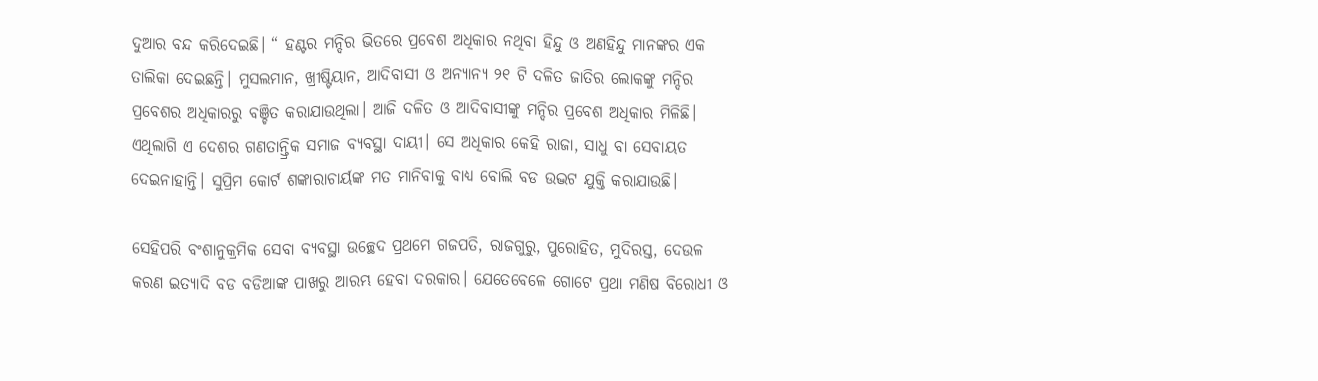ଦୁଆର ବନ୍ଦ କରିଦେଇଛି। “ ହଣ୍ଟର ମନ୍ଦିର ଭିତରେ ପ୍ରବେଶ ଅଧିକାର ନଥିବା ହିନ୍ଦୁ ଓ ଅଣହିନ୍ଦୁ ମାନଙ୍କର ଏକ ତାଲିକା ଦେଇଛନ୍ତି। ମୁସଲମାନ, ଖ୍ରୀଷ୍ଟିୟାନ, ଆଦିବାସୀ ଓ ଅନ୍ୟାନ୍ୟ ୨୧ ଟି ଦଳିତ ଜାତିର ଲୋକଙ୍କୁ ମନ୍ଦିର ପ୍ରବେଶର ଅଧିକାରରୁ ବଞ୍ଚିତ କରାଯାଉଥିଲା। ଆଜି ଦଳିତ ଓ ଆଦିବାସୀଙ୍କୁ ମନ୍ଦିର ପ୍ରବେଶ ଅଧିକାର ମିଳିଛି। ଏଥିଲାଗି ଏ ଦେଶର ଗଣତାନ୍ତ୍ରିକ ସମାଜ ବ୍ୟବସ୍ଥା ଦାୟୀ। ସେ ଅଧିକାର କେହି ରାଜା, ସାଧୁ ବା ସେବାୟତ ଦେଇନାହାନ୍ତି। ସୁପ୍ରିମ କୋର୍ଟ ଶଙ୍କାରାଚାର୍ୟଙ୍କ ମତ ମାନିବାକୁ ବାଧ୍ୟ ବୋଲି ବଡ ଉଦ୍ଭଟ ଯୁକ୍ତି କରାଯାଉଛି।

ସେହିପରି ବଂଶାନୁକ୍ରମିକ ସେବା ବ୍ୟବସ୍ଥା ଉଚ୍ଛେଦ ପ୍ରଥମେ ଗଜପତି, ରାଜଗୁରୁ, ପୁରୋହିତ, ମୁଦିରସ୍ତ, ଦେଉଳ କରଣ ଇତ୍ୟାଦି ବଡ ବଡିଆଙ୍କ ପାଖରୁ ଆରମ୍ଭ ହେବା ଦରକାର। ଯେତେବେଳେ ଗୋଟେ ପ୍ରଥା ମଣିଷ ବିରୋଧୀ ଓ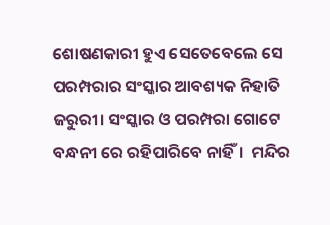ଶୋଷଣକାରୀ ହୁଏ ସେତେବେଲେ ସେ ପରମ୍ପରାର ସଂସ୍କାର ଆବଶ୍ୟକ ନିହାତି ଜରୁରୀ। ସଂସ୍କାର ଓ ପରମ୍ପରା ଗୋଟେ ବନ୍ଧନୀ ରେ ରହିପାରିବେ ନାହିଁ।  ମନ୍ଦିର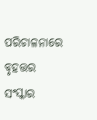ପରିଚାଳନାରେ ବୃହତ୍ତର ସଂସ୍କାର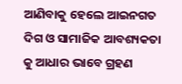ଆଣିବାକୁ ହେଲେ ଆଇନଗତ ଦିଗ ଓ ସାମାଜିକ ଆବଶ୍ୟକତା କୁ ଆଧାର ଭାବେ ଗ୍ରହଣ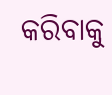କରିବାକୁ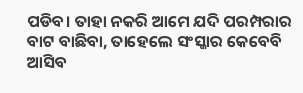ପଡିବ। ତାହା ନକରି ଆମେ ଯଦି ପରମ୍ପରାର ବାଟ ବାଛିବା, ତାହେଲେ ସଂସ୍କାର କେବେବି ଆସିବ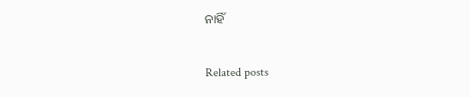ନାହିଁ

Related posts